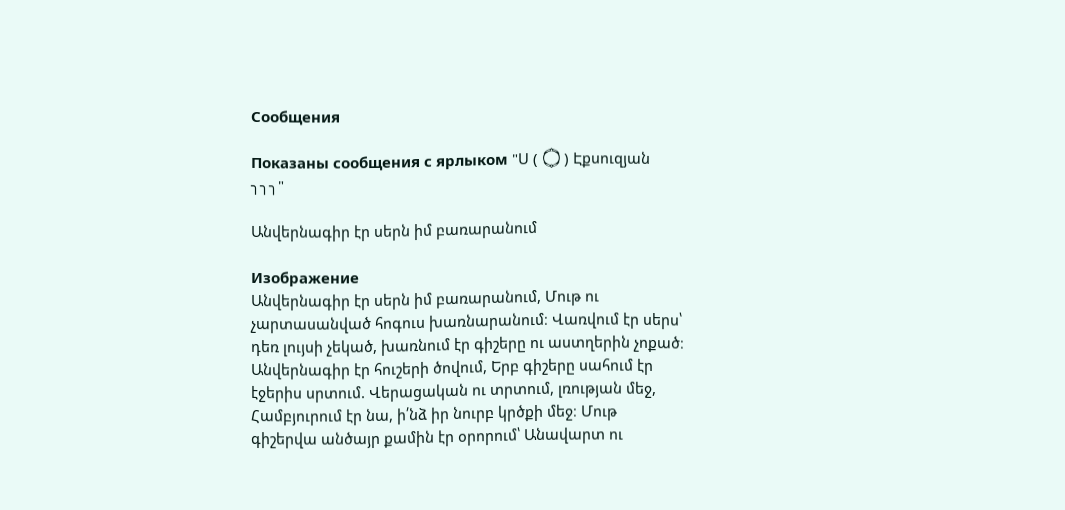Сообщения

Показаны сообщения с ярлыком "Ս ( ۝ ) Էքսուզյան ╮╮╮"

Անվերնագիր էր սերն իմ բառարանում

Изображение
Անվերնագիր էր սերն իմ բառարանում, Մութ ու չարտասանված հոգուս խառնարանում։ Վառվում էր սերս՝ դեռ լույսի չեկած, խառնում էր գիշերը ու աստղերին չոքած։ Անվերնագիր էր հուշերի ծովում, Երբ գիշերը սահում էր էջերիս սրտում. Վերացական ու տրտում, լռության մեջ, Համբյուրում էր նա, ի՛նձ իր նուրբ կրծքի մեջ։ Մութ գիշերվա անծայր քամին էր օրորում՝ Անավարտ ու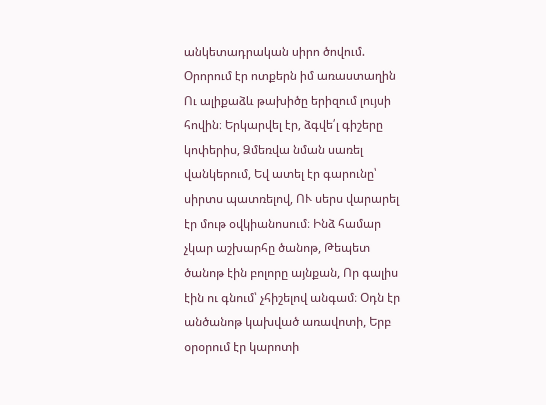անկետադրական սիրո ծովում. Օրորում էր ոտքերն իմ առաստաղին Ու ալիքաձև թախիծը երիզում լույսի հովին։ Երկարվել էր, ձգվե՛լ գիշերը կոփերիս, Ձմեռվա նման սառել վանկերում, Եվ ատել էր գարունը՝ սիրտս պատռելով, ՈՒ սերս վարարել էր մութ օվկիանոսում։ Ինձ համար չկար աշխարհը ծանոթ, Թեպետ ծանոթ էին բոլորը այնքան, Որ գալիս էին ու գնում՝ չհիշելով անգամ։ Օդն էր անծանոթ կախված առավոտի, Երբ օրօրում էր կարոտի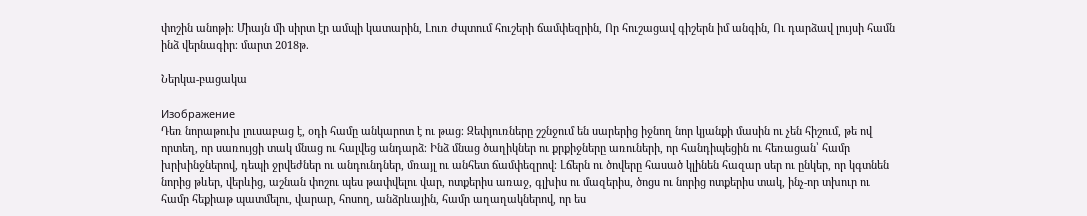փոշին անոթի։ Միայն մի սիրտ էր ամպի կատարին, Լուռ ժպտում հուշերի ճամփեզրին, Որ հուշացավ գիշերն իմ անգին, Ու դարձավ լույսի համն ինձ վերնագիր։ մարտ 2018թ.

Ներկա-բացակա

Изображение
Դեռ նորաթուխ լուսաբաց է, օդի համը անկարոտ է ու թաց։ Զեփյուռները շշնջում են սարերից իջնող նոր կյանքի մասին ու չեն հիշում, թե ով որտեղ, որ սառույցի տակ մնաց ու հալվեց անդարձ։ Ինձ մնաց ծաղիկներ ու քրքիջները առուների, որ հանդիպեցին ու հեռացան՝ համր խրխինջներով, դեպի ջրվեժներ ու անդունդներ, մռայլ ու անհետ ճամփեզրով։ Լճերն ու ծովերը հասած կլինեն հազար սեր ու ընկեր, որ կգտնեն նորից թևեր, վերևից, աշնան փոշու պես թափվելու վար, ոտքերիս առաջ, գլխիս ու մազերիս, ծոցս ու նորից ոտքերիս տակ, ինչ-որ տխուր ու համր հեքիաթ պատմելու, վարար, հոսող, անձրևային, համր աղաղակներով, որ ես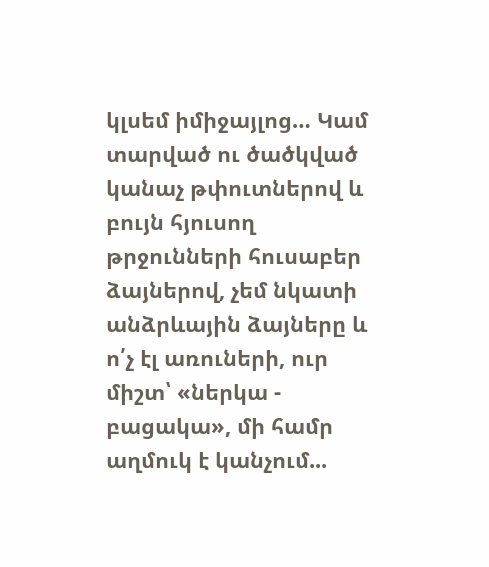կլսեմ իմիջայլոց… Կամ տարված ու ծածկված կանաչ թփուտներով և բույն հյուսող թրջունների հուսաբեր ձայներով, չեմ նկատի անձրևային ձայները և ո՛չ էլ առուների, ուր միշտ՝ «ներկա - բացակա», մի համր աղմուկ է կանչում...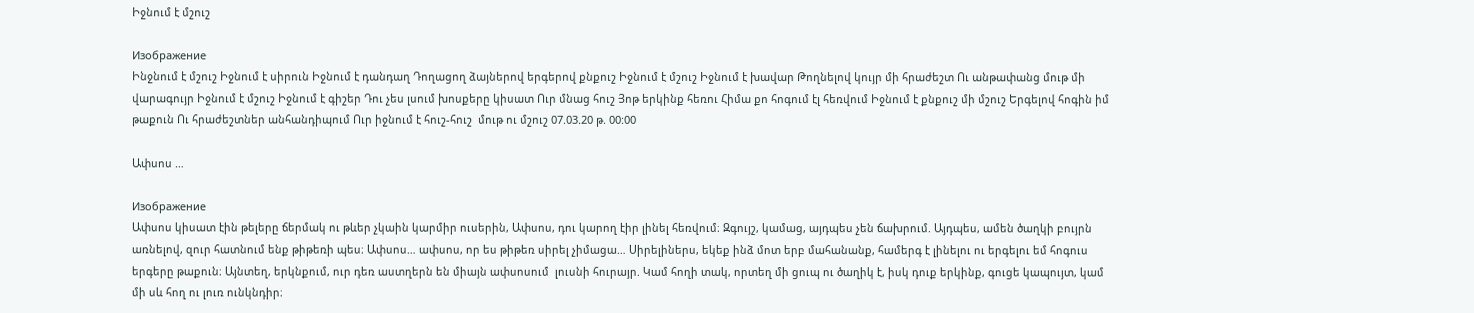Իջնում է մշուշ

Изображение
Ինջնում է մշուշ Իջնում է սիրուն Իջնում է դանդաղ Դողացող ձայներով երգերով քնքուշ Իջնում է մշուշ Իջնում է խավար Թողնելով կույր մի հրաժեշտ Ու անթափանց մութ մի վարագույր Իջնում է մշուշ Իջնում է գիշեր Դու չես լսում խոսքերը կիսատ Ուր մնաց հուշ Յոթ երկինք հեռու Հիմա քո հոգում էլ հեռվում Իջնում է քնքուշ մի մշուշ Երգելով հոգին իմ թաքուն Ու հրաժեշտներ անհանդիպում Ուր իջնում է հուշ-հուշ  մութ ու մշուշ 07.03.20 թ. 00:00

Ափսոս …

Изображение
Ափսոս կիսատ էին թելերը ճերմակ ու թևեր չկաին կարմիր ուսերին, Ափսոս, դու կարող էիր լինել հեռվում։ Զգույշ, կամաց, այդպես չեն ճախրում. Այդպես, ամեն ծաղկի բույրն առնելով, զուր հատնում ենք թիթեռի պես։ Ափսոս… ափսոս, որ ես թիթեռ սիրել չիմացա… Սիրելիներս, եկեք ինձ մոտ երբ մահանանք, համերգ է լինելու ու երգելու եմ հոգուս երգերը թաքուն։ Այնտեղ, երկնքում, ուր դեռ աստղերն են միայն ափսոսում  լուսնի հուրայր. Կամ հողի տակ, որտեղ մի ցուպ ու ծաղիկ է, իսկ դուք երկինք, գուցե կապույտ, կամ մի սև հող ու լուռ ունկնդիր։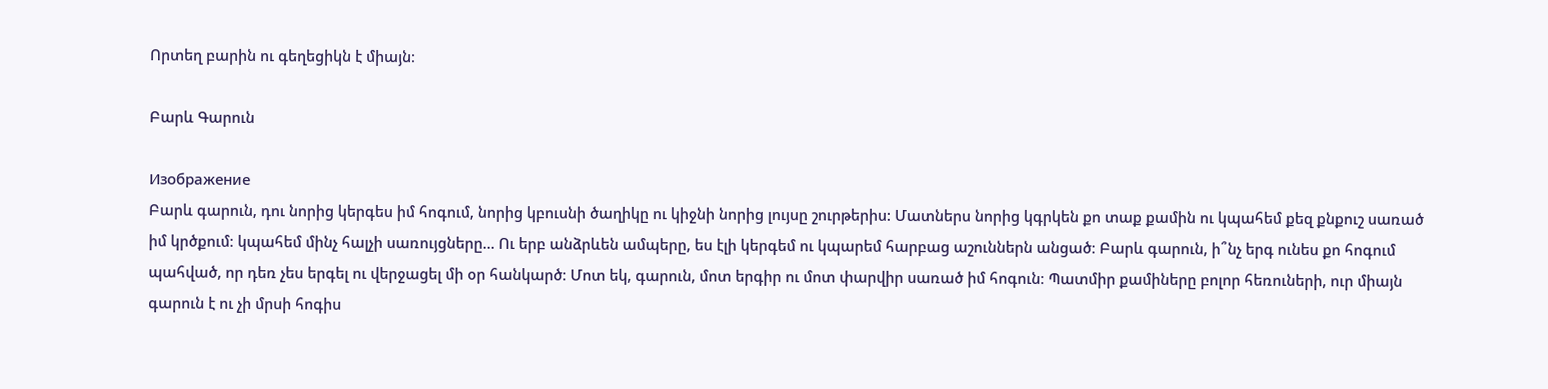Որտեղ բարին ու գեղեցիկն է միայն։

Բարև Գարուն

Изображение
Բարև գարուն, դու նորից կերգես իմ հոգում, նորից կբուսնի ծաղիկը ու կիջնի նորից լույսը շուրթերիս: Մատներս նորից կգրկեն քո տաք քամին ու կպահեմ քեզ քնքուշ սառած իմ կրծքում։ կպահեմ մինչ հալչի սառույցները... Ու երբ անձրևեն ամպերը, ես էլի կերգեմ ու կպարեմ հարբաց աշուններն անցած։ Բարև գարուն, ի՞նչ երգ ունես քո հոգում պահված, որ դեռ չես երգել ու վերջացել մի օր հանկարծ։ Մոտ եկ, գարուն, մոտ երգիր ու մոտ փարվիր սառած իմ հոգուն։ Պատմիր քամիները բոլոր հեռուների, ուր միայն գարուն է ու չի մրսի հոգիս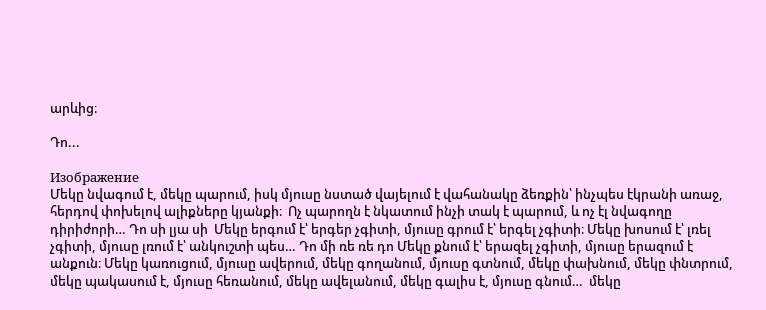արևից։

Դո...

Изображение
Մեկը նվագում է, մեկը պարում, իսկ մյուսը նստած վայելում է վահանակը ձեռքին՝ ինչպես էկրանի առաջ, հերդով փոխելով ալիքները կյանքի։  Ոչ պարողն է նկատում ինչի տակ է պարում, և ոչ էլ նվագողը դիրիժորի… Դո սի լյա սի  Մեկը երգում է՝ երգեր չգիտի, մյուսը գրում է՝ երգել չգիտի։ Մեկը խոսում է՝ լռել չգիտի, մյուսը լռում է՝ անկուշտի պես… Դո մի ռե ռե դո Մեկը քնում է՝ երազել չգիտի, մյուսը երազում է անքուն։ Մեկը կառուցում, մյուսը ավերում, մեկը գողանում, մյուսը գտնում, մեկը փախնում, մեկը փնտրում, մեկը պակասում է, մյուսը հեռանում, մեկը ավելանում, մեկը գալիս է, մյուսը գնում…  մեկը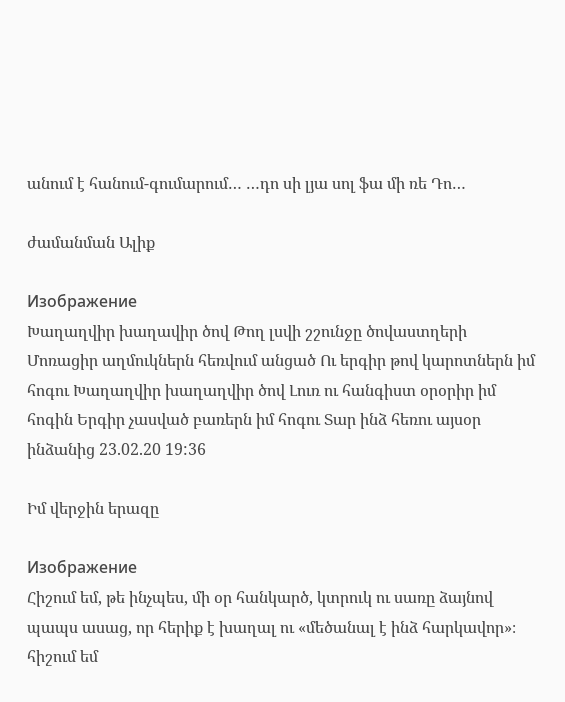անում է հանում-գումարում… …դո սի լյա սոլ ֆա մի ռե Դո…

ժամանման Ալիք

Изображение
Խաղաղվիր խաղավիր ծով Թող լսվի շշունջը ծովաստղերի Մոռացիր աղմուկներն հեռվում անցած Ու երգիր թով կարոտներն իմ հոգու Խաղաղվիր խաղաղվիր ծով Լուռ ու հանգիստ օրօրիր իմ հոգին Երգիր չասված բառերն իմ հոգու Տար ինձ հեռու այսօր ինձանից 23.02.20 19:36

Իմ վերջին երազը

Изображение
Հիշում եմ, թե ինչպես, մի օր հանկարծ, կտրուկ ու սառը ձայնով պապս ասաց, որ հերիք է խաղալ ու «մեծանալ է ինձ հարկավոր»։ հիշում եմ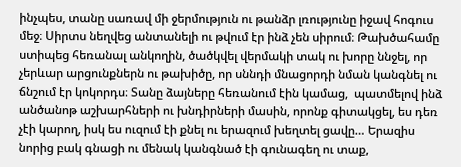ինչպես, տանը սառավ մի ջերմություն ու թանձր լռությունը իջավ հոգուս մեջ։ Սիրտս նեղվեց անտանելի ու թվում էր ինձ չեն սիրում։ Թախծահամը ստիպեց հեռանալ անկողին, ծածկվել վերմակի տակ ու խորը ննջել, որ չերևար արցունքներն ու թախիծը, որ սննդի մնացորդի նման կանգնել ու ճնշում էր կոկորդս։ Տանը ձայները հեռանում էին կամաց,  պատմելով ինձ անծանոթ աշխարհների ու խնդիրների մասին, որոնք գիտակցել, ես դեռ չէի կարող, իսկ ես ուզում էի քնել ու երազում խեղտել ցավը… Երազիս նորից բակ գնացի ու մենակ կանգնած էի գունագեղ ու տաք,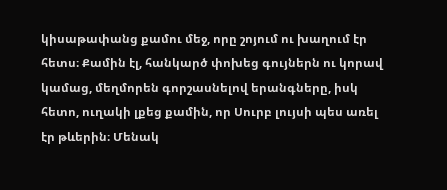կիսաթափանց քամու մեջ, որը շոյում ու խաղում էր հետս։ Քամին էլ, հանկարծ փոխեց գույներն ու կորավ կամաց, մեղմորեն գորշասնելով երանգները, իսկ հետո, ուղակի լքեց քամին, որ Սուրբ լույսի պես առել էր թևերին։ Մենակ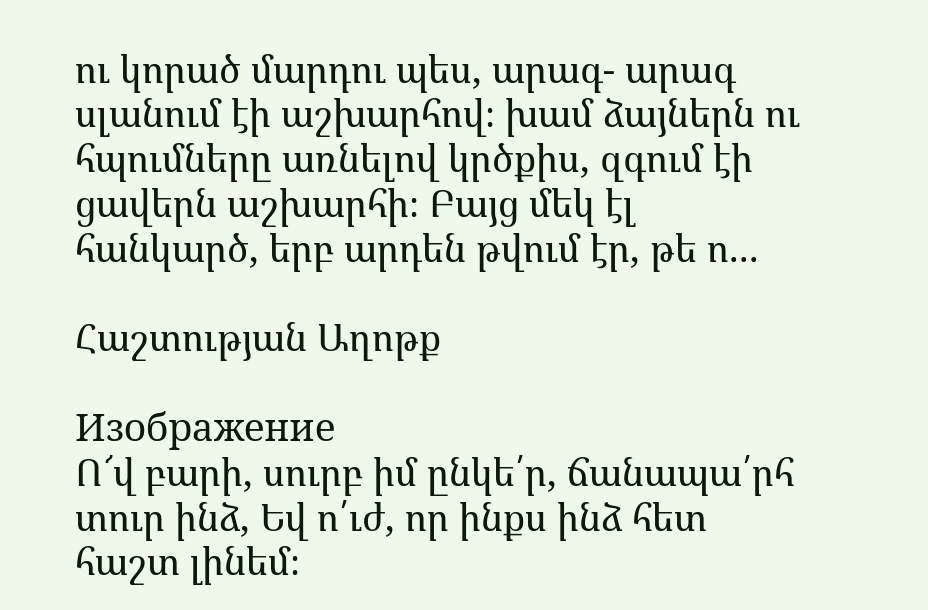ու կորած մարդու պես, արագ- արագ սլանում էի աշխարհով։ խամ ձայներն ու հպումները առնելով կրծքիս, զգում էի ցավերն աշխարհի։ Բայց մեկ էլ հանկարծ, երբ արդեն թվում էր, թե ո...

Հաշտության Աղոթք

Изображение
Ո՜վ բարի, սուրբ իմ ընկե՛ր, ճանապա՛րհ տուր ինձ, Եվ ո՛ւժ, որ ինքս ինձ հետ հաշտ լինեմ։